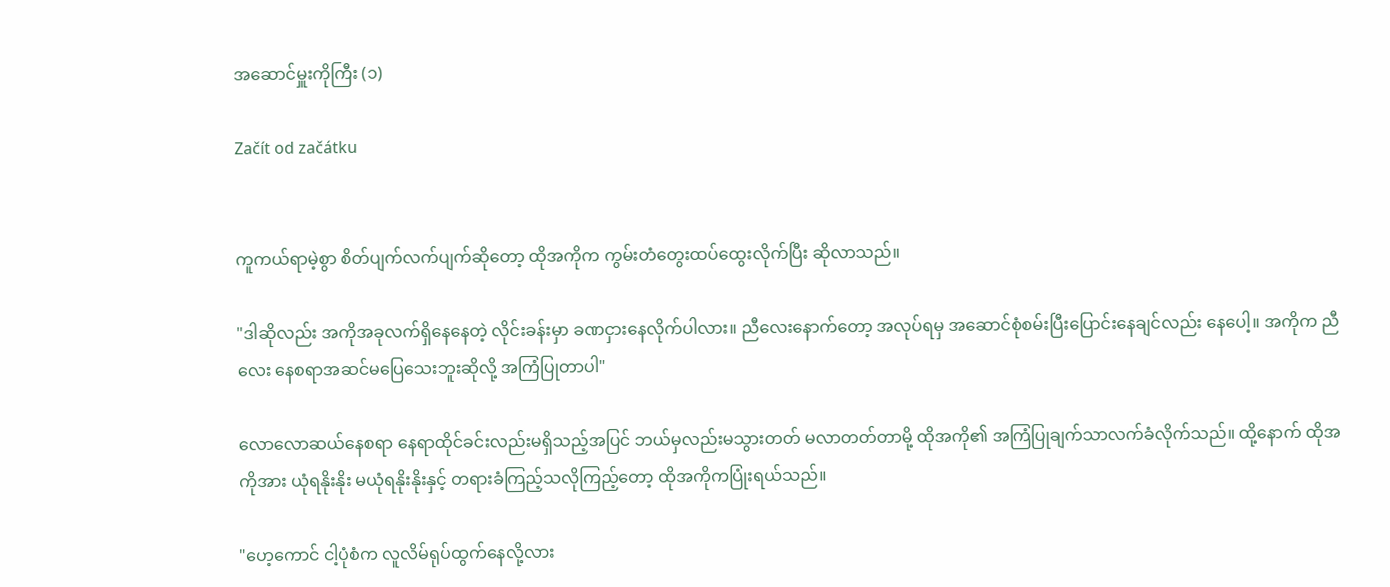အဆောင်မှူးကိုကြီး (၁)

Začít od začátku


ကူကယ်ရာမဲ့စွာ စိတ်ပျက်လက်ပျက်ဆိုတော့ ထိုအကိုက ကွမ်းတံတွေးထပ်ထွေးလိုက်ပြီး ဆိုလာသည်။

"ဒါဆိုလည်း အကိုအခုလက်ရှိနေနေတဲ့ လိုင်းခန်းမှာ ခဏငှားနေလိုက်ပါလား။ ညီလေးနောက်တော့ အလုပ်ရမှ အဆောင်စုံစမ်းပြီးပြောင်းနေချင်လည်း နေပေါ့။ အကိုက ညီလေး နေစရာအဆင်မပြေသေးဘူးဆိုလို့ အကြံပြုတာပါ"

လောလောဆယ်နေစရာ နေရာထိုင်ခင်းလည်းမရှိသည့်အပြင် ဘယ်မှလည်းမသွားတတ် မလာတတ်တာမို့ ထိုအကို၏ အကြံပြုချက်သာလက်ခံလိုက်သည်။ ထို့နောက် ထိုအကိုအား ယုံရနိုးနိုး မယုံရနိုးနိုးနှင့် တရားခံကြည့်သလိုကြည့်တော့ ထိုအကိုကပြုံးရယ်သည်။

"ဟေ့ကောင် ငါ့ပုံစံက လူလိမ်ရုပ်ထွက်နေလို့လား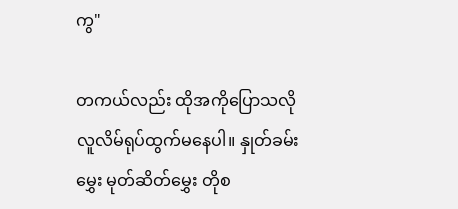ကွ"

တကယ်လည်း ထိုအကိုပြောသလို လူလိမ်ရုပ်ထွက်မနေပါ။ နှုတ်ခမ်းမွှေး မုတ်ဆိတ်မွှေး တိုစ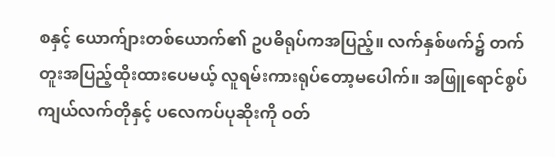စနှင့် ယောက်ျားတစ်ယောက်၏ ဥပဓိရုပ်ကအပြည့်။ လက်နှစ်ဖက်၌ တက်တူးအပြည့်ထိုးထားပေမယ့် လူရမ်းကားရုပ်တော့မပေါက်။ အဖြူရောင်စွပ်ကျယ်လက်တိုနှင့် ပလေကပ်ပုဆိုးကို ဝတ်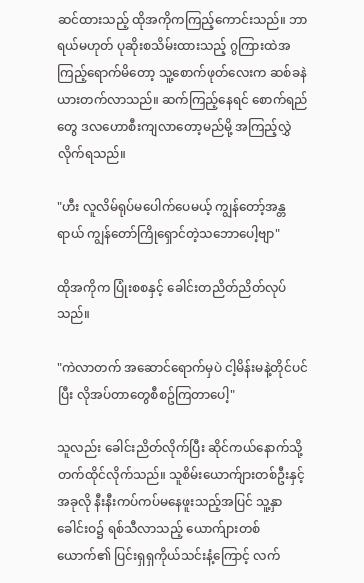ဆင်ထားသည့် ထိုအကိုကကြည့်ကောင်းသည်။ ဘာရယ်မဟုတ် ပုဆိုးစသိမ်းထားသည့် ဂွကြားထဲအကြည့်ရောက်မိတော့ သူ့စောက်ဖုတ်လေးက ဆစ်ခနဲယားတက်လာသည်။ ဆက်ကြည့်နေရင် စောက်ရည်တွေ ဒလဟောစီးကျလာတော့မည်မို့ အကြည့်လွှဲလိုက်ရသည်။

"ဟီး လူလိမ်ရုပ်မပေါက်ပေမယ့် ကျွန်တော့်အန္တရာယ် ကျွန်တော်ကြိုရှောင်တဲ့သဘောပေါ့ဗျာ"

ထိုအကိုက ပြုံးစစနှင့် ခေါင်းတညိတ်ညိတ်လုပ်သည်။

"ကဲလာတက် အဆောင်ရောက်မှပဲ ငါ့မိန်းမနဲ့တိုင်ပင်ပြီး လိုအပ်တာတွေစီစဥ်ကြတာပေါ့"

သူလည်း ခေါင်းညိတ်လိုက်ပြီး ဆိုင်ကယ်နောက်သို့တက်ထိုင်လိုက်သည်။ သူစိမ်းယောက်ျားတစ်ဦးနှင့် အခုလို နီးနီးကပ်ကပ်မနေဖူးသည့်အပြင် သူ့နှာခေါင်းဝ၌ ရစ်သီလာသည့် ယောက်ျားတစ်ယောက်၏ ပြင်းရှရှကိုယ်သင်းနံ့ကြောင့် လက်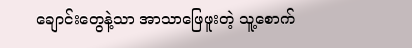ချောင်းတွေနဲ့သာ အာသာဖြေဖူးတဲ့ သူ့စောက်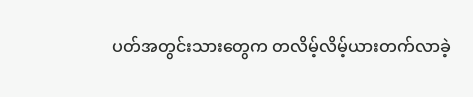ပတ်အတွင်းသားတွေက တလိမ့်လိမ့်ယားတက်လာခဲ့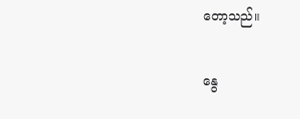တော့သည်။

နွေ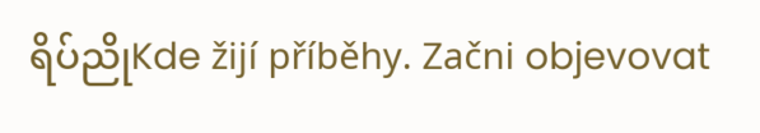ရိပ်ညိုKde žijí příběhy. Začni objevovat